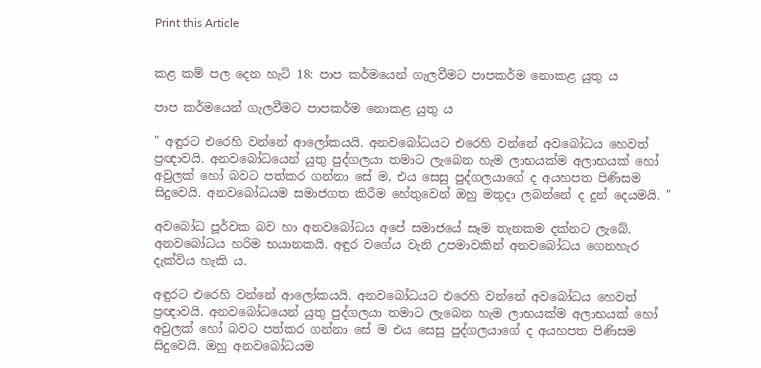Print this Article


කළ කම් පල දෙන හැටි 18: පාප කර්මයෙන් ගැලවීමට පාපකර්ම නොකළ යුතු ය

පාප කර්මයෙන් ගැලවීමට පාපකර්ම නොකළ යුතු ය

" අඳුරට එරෙහි වන්නේ ආලෝකයයි. අනවබෝධයට එරෙහි වන්නේ අවබෝධය හෙවත් ප්‍රඥාවයි. අනවබෝධයෙන් යුතු පුද්ගලයා තමාට ලැබෙන හැම ලාභයක්ම අලාභයක් හෝ අවුලක් හෝ බවට පත්කර ගන්නා සේ ම, එය සෙසු පුද්ගලයාගේ ද අයහපත පිණිසම සිදුවෙයි. අනවබෝධයම සමාජගත කිරීම හේතුවෙන් ඔහු මතුදා ලබන්නේ ද දුන් දෙයමයි. "

අවබෝධ පූර්වක බව හා අනවබෝධය අපේ සමාජයේ සෑම තැනකම දක්නට ලැබේ. අනවබෝධය හරිම භයානකයි. අඳුර වගේය වැනි උපමාවකින් අනවබෝධය ගෙනහැර දැක්විය හැකි ය.

අඳුරට එරෙහි වන්නේ ආලෝකයයි. අනවබෝධයට එරෙහි වන්නේ අවබෝධය හෙවත් ප්‍රඥාවයි. අනවබෝධයෙන් යුතු පුද්ගලයා තමාට ලැබෙන හැම ලාභයක්ම අලාභයක් හෝ අවුලක් හෝ බවට පත්කර ගන්නා සේ ම එය සෙසු පුද්ගලයාගේ ද අයහපත පිණිසම සිදුවෙයි. ඔහු අනවබෝධයම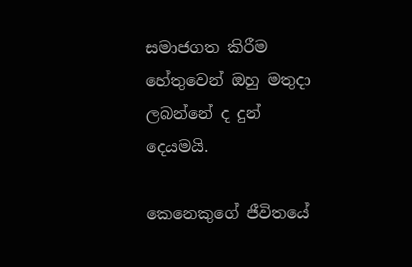සමාජගත කිරීම හේතුවෙන් ඔහු මතුදා ලබන්නේ ද දුන් දෙයමයි.

කෙනෙකුගේ ජීවිතයේ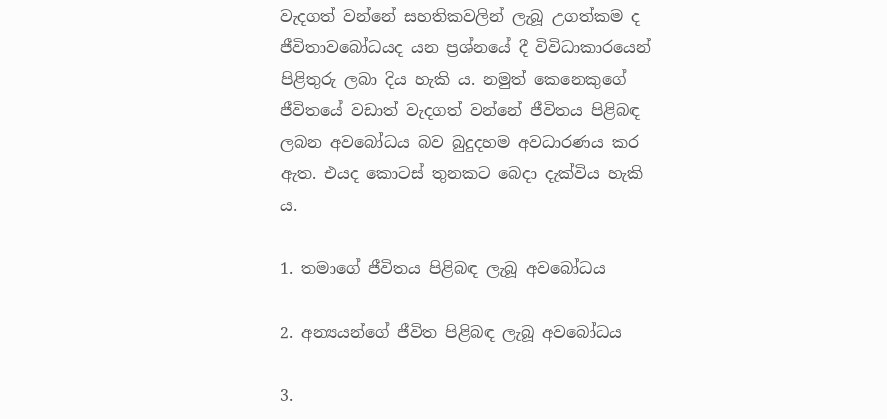වැදගත් වන්නේ සහතිකවලින් ලැබූ උගත්කම ද ජීවිතාවබෝධයද යන ප්‍රශ්නයේ දී විවිධාකාරයෙන් පිළිතුරු ලබා දිය හැකි ය. නමුත් කෙනෙකුගේ ජීවිතයේ වඩාත් වැදගත් වන්නේ ජීවිතය පිළිබඳ ලබන අවබෝධය බව බුදුදහම අවධාරණය කර ඇත. එයද කොටස් තුනකට බෙදා දැක්විය හැකි ය.

1. තමාගේ ජීවිතය පිළිබඳ ලැබූ අවබෝධය

2. අන්‍යයන්ගේ ජීවිත පිළිබඳ ලැබූ අවබෝධය

3.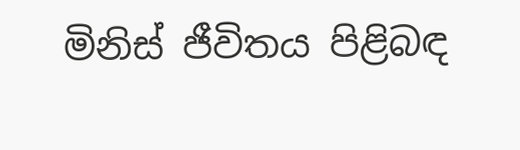මිනිස් ජීවිතය පිළිබඳ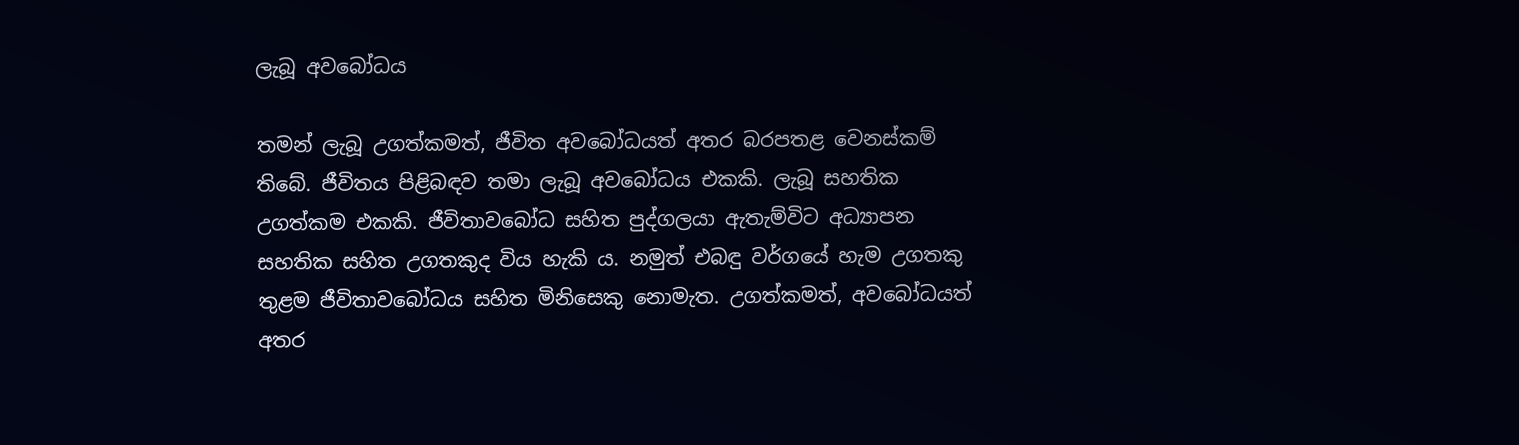ලැබූ අවබෝධය

තමන් ලැබූ උගත්කමත්, ජීවිත අවබෝධයත් අතර බරපතළ වෙනස්කම් තිබේ. ජීවිතය පිළිබඳව තමා ලැබූ අවබෝධය එකකි. ලැබූ සහතික උගත්කම එකකි. ජීවිතාවබෝධ සහිත පුද්ගලයා ඇතැම්විට අධ්‍යාපන සහතික සහිත උගතකුද විය හැකි ය. නමුත් එබඳු වර්ගයේ හැම උගතකු තුළම ජීවිතාවබෝධය සහිත මිනිසෙකු නොමැත. උගත්කමත්, අවබෝධයත් අතර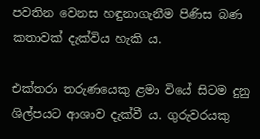පවතින වෙනස හඳුනාගැනීම පිණිස බණ කතාවක් දැක්විය හැකි ය.

එක්තරා තරුණයෙකු ළමා වියේ සිටම දුනු ශිල්පයට ආශාව දැක්වී ය. ගුරුවරයකු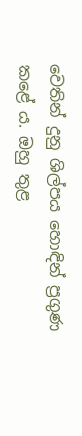වෙතින් දුනු ශිල්පය හොඳින් ප්‍රගුණ කළේ ය. ඔහු තුළ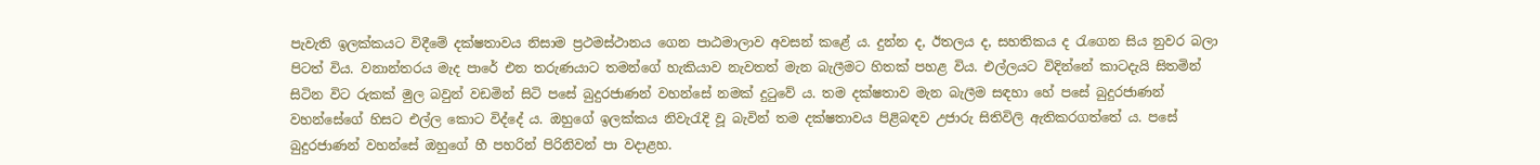පැවැති ඉලක්කයට විදීමේ දක්ෂතාවය නිසාම ප්‍රථමස්ථානය ගෙන පාඨමාලාව අවසන් කළේ ය. දුන්න ද, ඊතලය ද, සහතිකය ද රැගෙන සිය නුවර බලා පිටත් විය. වනාන්තරය මැද පාරේ එන තරුණයාට තමන්ගේ හැකියාව නැවතත් මැන බැලීමට හිතක් පහළ විය. එල්ලයට විදින්නේ කාටදැයි සිතමින් සිටින විට රුකක් මුල බවුන් වඩමින් සිටි පසේ බුදුරජාණන් වහන්සේ නමක් දුටුවේ ය. තම දක්ෂතාව මැන බැලීම සඳහා හේ පසේ බුදුරජාණන් වහන්සේගේ හිසට එල්ල කොට විද්දේ ය. ඔහුගේ ඉලක්කය නිවැරැදි වූ බැවින් තම දක්ෂතාවය පිළිබඳව උජාරු සිතිවිලි ඇතිකරගත්තේ ය. පසේ බුදුරජාණන් වහන්සේ ඔහුගේ හී පහරින් පිරිනිවන් පා වදාළහ.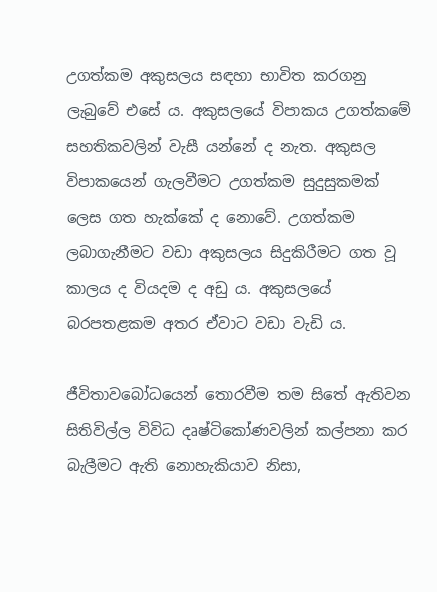උගත්කම අකුසලය සඳහා භාවිත කරගනු ලැබුවේ එසේ ය. අකුසලයේ විපාකය උගත්කමේ සහතිකවලින් වැසී යන්නේ ද නැත. අකුසල විපාකයෙන් ගැලවීමට උගත්කම සුදුසුකමක් ලෙස ගත හැක්කේ ද නොවේ. උගත්කම ලබාගැනීමට වඩා අකුසලය සිදුකිරීමට ගත වූ කාලය ද වියදම ද අඩු ය. අකුසලයේ බරපතළකම අතර ඒවාට වඩා වැඩි ය.

ජීවිතාවබෝධයෙන් තොරවීම තම සිතේ ඇතිවන සිතිවිල්ල විවිධ දෘෂ්ටිකෝණවලින් කල්පනා කර බැලීමට ඇති නොහැකියාව නිසා,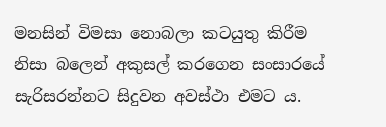මනසින් විමසා නොබලා කටයුතු කිරීම නිසා බලෙන් අකුසල් කරගෙන සංසාරයේ සැරිසරන්නට සිදුවන අවස්ථා එමට ය.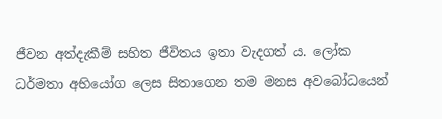ජීවන අත්දැකීම් සහිත ජීවිතය ඉතා වැදගත් ය. ලෝක ධර්මතා අභියෝග ලෙස සිතාගෙන තම මනස අවබෝධයෙන්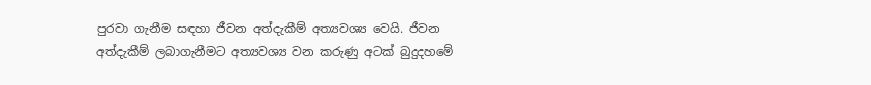පුරවා ගැනීම සඳහා ජීවන අත්දැකීම් අත්‍යවශ්‍ය වෙයි. ජීවන අත්දැකීම් ලබාගැනීමට අත්‍යවශ්‍ය වන කරුණු අටක් බුදුදහමේ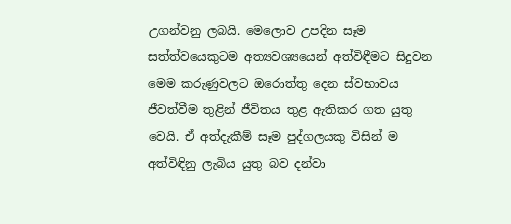උගන්වනු ලබයි. මෙලොව උපදින සෑම සත්ත්වයෙකුටම අත්‍යවශ්‍යයෙන් අත්විඳීමට සිදුවන මෙම කරුණුවලට ඔරොත්තු දෙන ස්වභාවය ජීවත්වීම තුළින් ජීවිතය තුළ ඇතිකර ගත යුතු වෙයි. ඒ අත්දැකීම් සෑම පුද්ගලයකු විසින් ම අත්විඳිනු ලැබිය යුතු බව දන්වා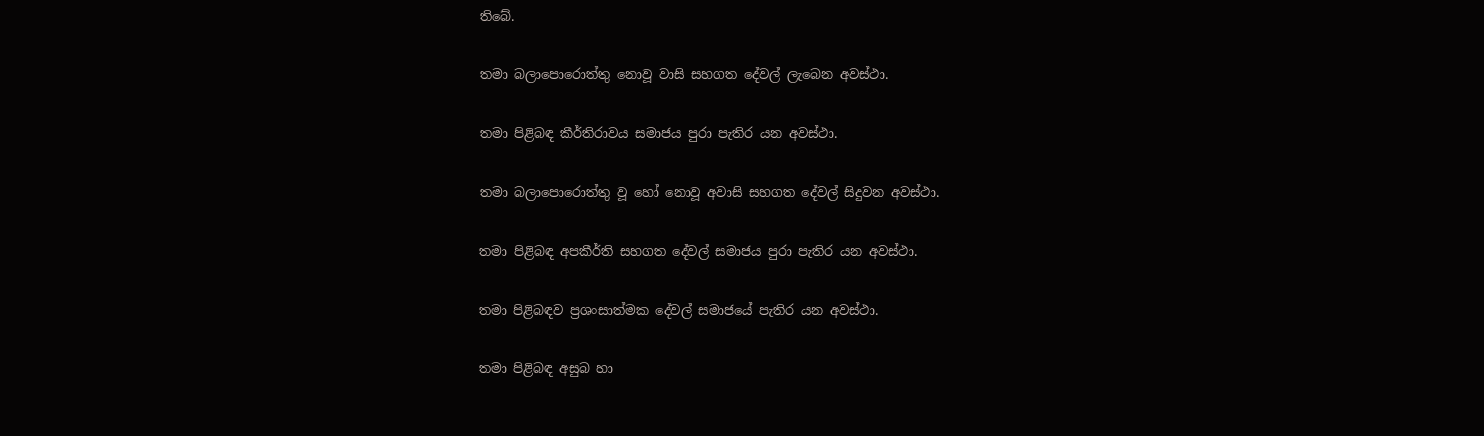තිබේ.

තමා බලාපොරොත්තු නොවූ වාසි සහගත දේවල් ලැබෙන අවස්ථා.

තමා පිළිබඳ කීර්තිරාවය සමාජය පුරා පැතිර යන අවස්ථා.

තමා බලාපොරොත්තු වූ හෝ නොවූ අවාසි සහගත දේවල් සිදුවන අවස්ථා.

තමා පිළිබඳ අපකීර්ති සහගත දේවල් සමාජය පුරා පැතිර යන අවස්ථා.

තමා පිළිබඳව ප්‍රශංසාත්මක දේවල් සමාජයේ පැතිර යන අවස්ථා.

තමා පිළිබඳ අසුබ හා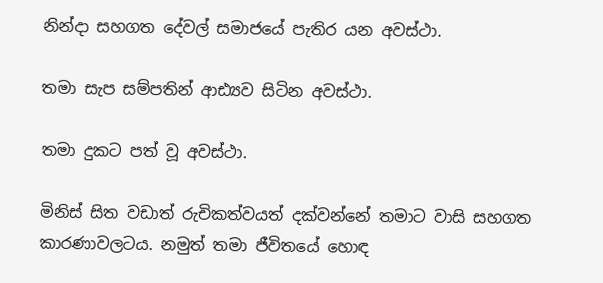නින්දා සහගත දේවල් සමාජයේ පැතිර යන අවස්ථා.

තමා සැප සම්පතින් ආඪ්‍යව සිටින අවස්ථා.

තමා දුකට පත් වූ අවස්ථා.

මිනිස් සිත වඩාත් රුචිකත්වයත් දක්වන්නේ තමාට වාසි සහගත කාරණාවලටය. නමුත් තමා ජීවිතයේ හොඳ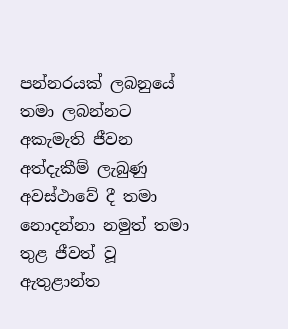පන්නරයක් ලබනුයේ තමා ලබන්නට අකැමැති ජීවන අත්දැකීම් ලැබුණු අවස්ථාවේ දී තමා නොදන්නා නමුත් තමා තුළ ජීවත් වූ ඇතුළාන්ත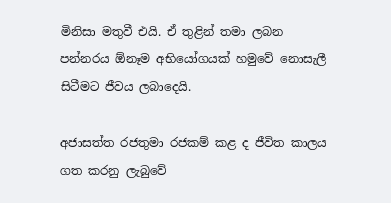මිනිසා මතුවී එයි. ඒ තුළින් තමා ලබන පන්නරය ඕනෑම අභියෝගයක් හමුවේ නොසැලී සිටීමට ජීවය ලබාදෙයි.

අජාසත්ත රජතුමා රජකම් කළ ද ජීවිත කාලය ගත කරනු ලැබුවේ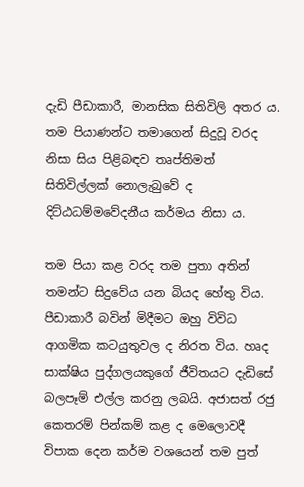දැඩි පීඩාකාරී, මානසික සිතිවිලි අතර ය. තම පියාණන්ට තමාගෙන් සිදුවූ වරද නිසා සිය පිළිබඳව තෘප්තිමත් සිතිවිල්ලක් නොලැබුවේ ද දිට්ඨධම්මවේදනීය කර්මය නිසා ය.

තම පියා කළ වරද තම පුතා අතින් තමන්ට සිදුවේය යන බියද හේතු විය. පීඩාකාරී බවින් මිදීමට ඔහු විවිධ ආගමික කටයුතුවල ද නිරත විය. හෘද සාක්ෂිය පුද්ගලයකුගේ ජීවිතයට දැඩිසේ බලපෑම් එල්ල කරනු ලබයි. අජාසත් රජු කෙතරම් පින්කම් කළ ද මෙලොවදී විපාක දෙන කර්ම වශයෙන් තම පුත්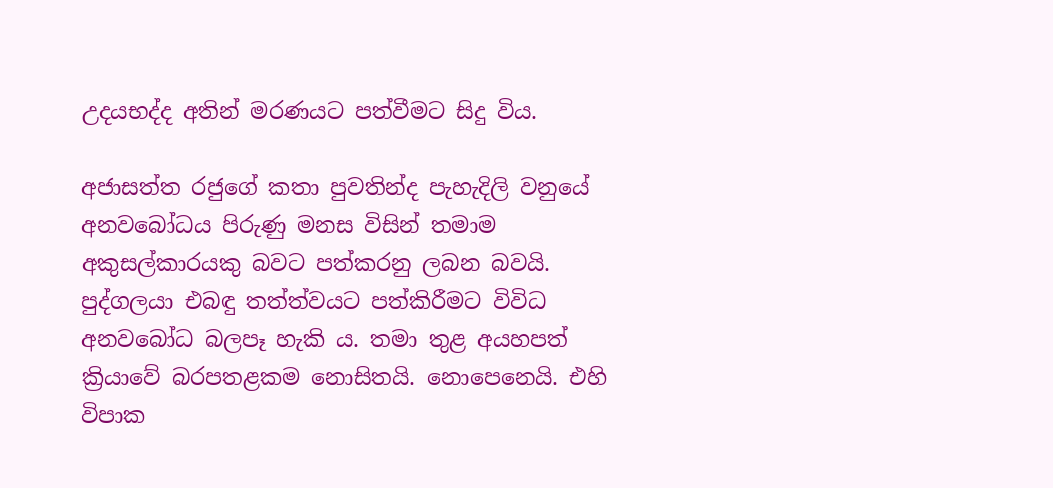උදයභද්ද අතින් මරණයට පත්වීමට සිදු විය.

අජාසත්ත රජුගේ කතා පුවතින්ද පැහැදිලි වනුයේ අනවබෝධය පිරුණු මනස විසින් තමාම අකුසල්කාරයකු බවට පත්කරනු ලබන බවයි. පුද්ගලයා එබඳු තත්ත්වයට පත්කිරීමට විවිධ අනවබෝධ බලපෑ හැකි ය. තමා තුළ අයහපත් ක්‍රියාවේ බරපතළකම නොසිතයි. නොපෙනෙයි. එහි විපාක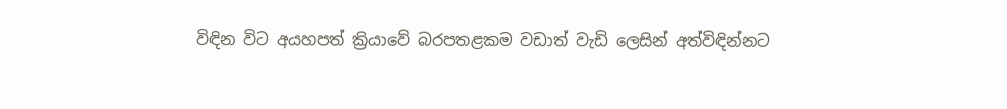විඳින විට අයහපත් ක්‍රියාවේ බරපතළකම වඩාත් වැඩි ලෙසින් අත්විඳින්නට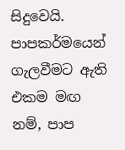සිදුවෙයි. පාපකර්මයෙන් ගැලවීමට ඇති එකම මඟ නම්, පාප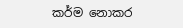කර්ම නොකර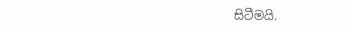සිටීමයි.